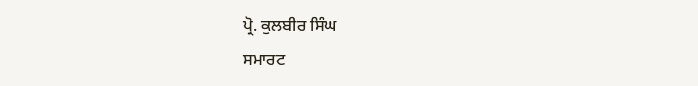ਪ੍ਰੋ. ਕੁਲਬੀਰ ਸਿੰਘ
ਸਮਾਰਟ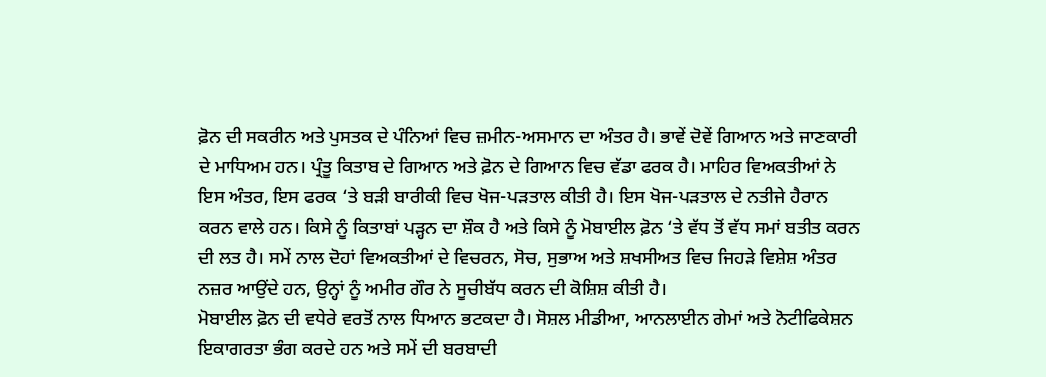ਫ਼ੋਨ ਦੀ ਸਕਰੀਨ ਅਤੇ ਪੁਸਤਕ ਦੇ ਪੰਨਿਆਂ ਵਿਚ ਜ਼ਮੀਨ-ਅਸਮਾਨ ਦਾ ਅੰਤਰ ਹੈ। ਭਾਵੇਂ ਦੋਵੇਂ ਗਿਆਨ ਅਤੇ ਜਾਣਕਾਰੀ ਦੇ ਮਾਧਿਅਮ ਹਨ। ਪ੍ਰੰਤੂ ਕਿਤਾਬ ਦੇ ਗਿਆਨ ਅਤੇ ਫ਼ੋਨ ਦੇ ਗਿਆਨ ਵਿਚ ਵੱਡਾ ਫਰਕ ਹੈ। ਮਾਹਿਰ ਵਿਅਕਤੀਆਂ ਨੇ ਇਸ ਅੰਤਰ, ਇਸ ਫਰਕ ‘ਤੇ ਬੜੀ ਬਾਰੀਕੀ ਵਿਚ ਖੋਜ-ਪੜਤਾਲ ਕੀਤੀ ਹੈ। ਇਸ ਖੋਜ-ਪੜਤਾਲ ਦੇ ਨਤੀਜੇ ਹੈਰਾਨ ਕਰਨ ਵਾਲੇ ਹਨ। ਕਿਸੇ ਨੂੰ ਕਿਤਾਬਾਂ ਪੜ੍ਹਨ ਦਾ ਸ਼ੌਕ ਹੈ ਅਤੇ ਕਿਸੇ ਨੂੰ ਮੋਬਾਈਲ ਫ਼ੋਨ ‘ਤੇ ਵੱਧ ਤੋਂ ਵੱਧ ਸਮਾਂ ਬਤੀਤ ਕਰਨ ਦੀ ਲਤ ਹੈ। ਸਮੇਂ ਨਾਲ ਦੋਹਾਂ ਵਿਅਕਤੀਆਂ ਦੇ ਵਿਚਰਨ, ਸੋਚ, ਸੁਭਾਅ ਅਤੇ ਸ਼ਖਸੀਅਤ ਵਿਚ ਜਿਹੜੇ ਵਿਸ਼ੇਸ਼ ਅੰਤਰ ਨਜ਼ਰ ਆਉਂਦੇ ਹਨ, ਉਨ੍ਹਾਂ ਨੂੰ ਅਮੀਰ ਗੌਰ ਨੇ ਸੂਚੀਬੱਧ ਕਰਨ ਦੀ ਕੋਸ਼ਿਸ਼ ਕੀਤੀ ਹੈ।
ਮੋਬਾਈਲ ਫ਼ੋਨ ਦੀ ਵਧੇਰੇ ਵਰਤੋਂ ਨਾਲ ਧਿਆਨ ਭਟਕਦਾ ਹੈ। ਸੋਸ਼ਲ ਮੀਡੀਆ, ਆਨਲਾਈਨ ਗੇਮਾਂ ਅਤੇ ਨੋਟੀਫਿਕੇਸ਼ਨ ਇਕਾਗਰਤਾ ਭੰਗ ਕਰਦੇ ਹਨ ਅਤੇ ਸਮੇਂ ਦੀ ਬਰਬਾਦੀ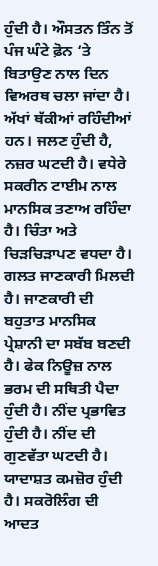ਹੁੰਦੀ ਹੈ। ਔਸਤਨ ਤਿੰਨ ਤੋਂ ਪੰਜ ਘੰਟੇ ਫ਼ੋਨ ‘ਤੇ ਬਿਤਾਉਣ ਨਾਲ ਦਿਨ ਵਿਅਰਥ ਚਲਾ ਜਾਂਦਾ ਹੈ। ਅੱਖਾਂ ਥੱਕੀਆਂ ਰਹਿੰਦੀਆਂ ਹਨ। ਜਲਣ ਹੁੰਦੀ ਹੈ, ਨਜ਼ਰ ਘਟਦੀ ਹੈ। ਵਧੇਰੇ ਸਕਰੀਨ ਟਾਈਮ ਨਾਲ ਮਾਨਸਿਕ ਤਣਾਅ ਰਹਿੰਦਾ ਹੈ। ਚਿੰਤਾ ਅਤੇ ਚਿੜਚਿੜਾਪਣ ਵਧਦਾ ਹੈ। ਗਲਤ ਜਾਣਕਾਰੀ ਮਿਲਦੀ ਹੈ। ਜਾਣਕਾਰੀ ਦੀ ਬਹੁਤਾਤ ਮਾਨਸਿਕ ਪ੍ਰੇਸ਼ਾਨੀ ਦਾ ਸਬੱਬ ਬਣਦੀ ਹੈ। ਫੇਕ ਨਿਊਜ਼ ਨਾਲ ਭਰਮ ਦੀ ਸਥਿਤੀ ਪੈਦਾ ਹੁੰਦੀ ਹੈ। ਨੀਂਦ ਪ੍ਰਭਾਵਿਤ ਹੁੰਦੀ ਹੈ। ਨੀਂਦ ਦੀ ਗੁਣਵੱਤਾ ਘਟਦੀ ਹੈ। ਯਾਦਾਸ਼ਤ ਕਮਜ਼ੋਰ ਹੁੰਦੀ ਹੈ। ਸਕਰੋਲਿੰਗ ਦੀ ਆਦਤ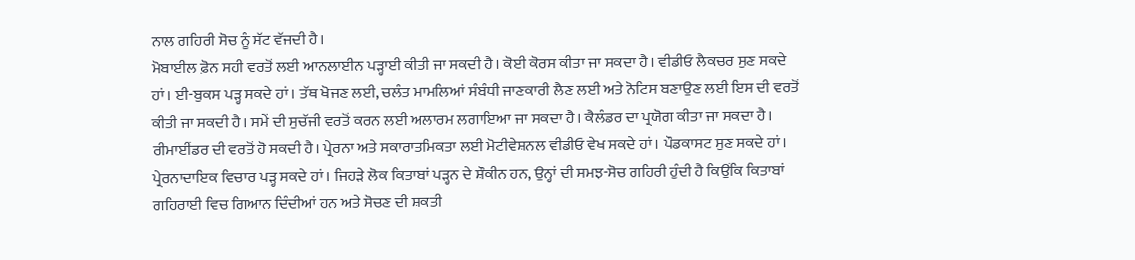ਨਾਲ ਗਹਿਰੀ ਸੋਚ ਨੂੰ ਸੱਟ ਵੱਜਦੀ ਹੈ।
ਮੋਬਾਈਲ ਫ਼ੋਨ ਸਹੀ ਵਰਤੋਂ ਲਈ ਆਨਲਾਈਨ ਪੜ੍ਹਾਈ ਕੀਤੀ ਜਾ ਸਕਦੀ ਹੈ। ਕੋਈ ਕੋਰਸ ਕੀਤਾ ਜਾ ਸਕਦਾ ਹੈ। ਵੀਡੀਓ ਲੈਕਚਰ ਸੁਣ ਸਕਦੇ ਹਾਂ। ਈ-ਬੁਕਸ ਪੜ੍ਹ ਸਕਦੇ ਹਾਂ। ਤੱਥ ਖੋਜਣ ਲਈ, ਚਲੰਤ ਮਾਮਲਿਆਂ ਸੰਬੰਧੀ ਜਾਣਕਾਰੀ ਲੈਣ ਲਈ ਅਤੇ ਨੋਟਿਸ ਬਣਾਉਣ ਲਈ ਇਸ ਦੀ ਵਰਤੋਂ ਕੀਤੀ ਜਾ ਸਕਦੀ ਹੈ। ਸਮੇਂ ਦੀ ਸੁਚੱਜੀ ਵਰਤੋਂ ਕਰਨ ਲਈ ਅਲਾਰਮ ਲਗਾਇਆ ਜਾ ਸਕਦਾ ਹੈ। ਕੈਲੰਡਰ ਦਾ ਪ੍ਰਯੋਗ ਕੀਤਾ ਜਾ ਸਕਦਾ ਹੈ। ਰੀਮਾਈਂਡਰ ਦੀ ਵਰਤੋਂ ਹੋ ਸਕਦੀ ਹੈ। ਪ੍ਰੇਰਨਾ ਅਤੇ ਸਕਾਰਾਤਮਿਕਤਾ ਲਈ ਮੋਟੀਵੇਸ਼ਨਲ ਵੀਡੀਓ ਵੇਖ ਸਕਦੇ ਹਾਂ। ਪੌਡਕਾਸਟ ਸੁਣ ਸਕਦੇ ਹਾਂ। ਪ੍ਰੇਰਨਾਦਾਇਕ ਵਿਚਾਰ ਪੜ੍ਹ ਸਕਦੇ ਹਾਂ। ਜਿਹੜੇ ਲੋਕ ਕਿਤਾਬਾਂ ਪੜ੍ਹਨ ਦੇ ਸ਼ੌਕੀਨ ਹਨ, ਉਨ੍ਹਾਂ ਦੀ ਸਮਝ-ਸੋਚ ਗਹਿਰੀ ਹੁੰਦੀ ਹੈ ਕਿਉਂਕਿ ਕਿਤਾਬਾਂ ਗਹਿਰਾਈ ਵਿਚ ਗਿਆਨ ਦਿੰਦੀਆਂ ਹਨ ਅਤੇ ਸੋਚਣ ਦੀ ਸ਼ਕਤੀ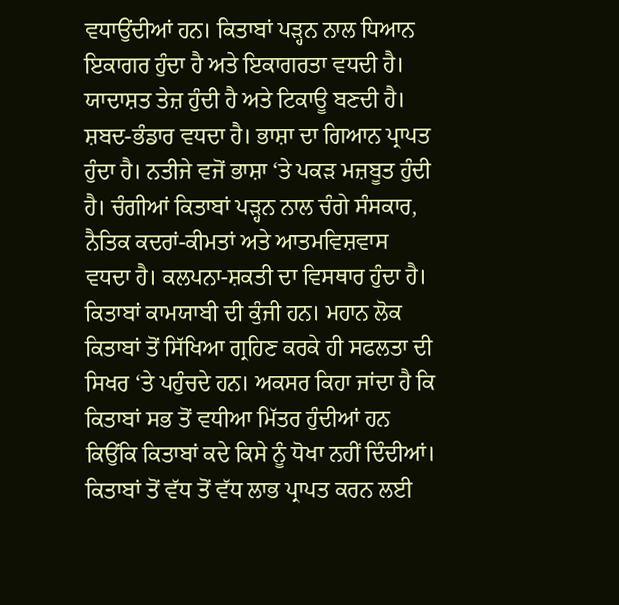ਵਧਾਉਂਦੀਆਂ ਹਨ। ਕਿਤਾਬਾਂ ਪੜ੍ਹਨ ਨਾਲ ਧਿਆਨ ਇਕਾਗਰ ਹੁੰਦਾ ਹੈ ਅਤੇ ਇਕਾਗਰਤਾ ਵਧਦੀ ਹੈ। ਯਾਦਾਸ਼ਤ ਤੇਜ਼ ਹੁੰਦੀ ਹੈ ਅਤੇ ਟਿਕਾਊ ਬਣਦੀ ਹੈ।
ਸ਼ਬਦ-ਭੰਡਾਰ ਵਧਦਾ ਹੈ। ਭਾਸ਼ਾ ਦਾ ਗਿਆਨ ਪ੍ਰਾਪਤ ਹੁੰਦਾ ਹੈ। ਨਤੀਜੇ ਵਜੋਂ ਭਾਸ਼ਾ ‘ਤੇ ਪਕੜ ਮਜ਼ਬੂਤ ਹੁੰਦੀ ਹੈ। ਚੰਗੀਆਂ ਕਿਤਾਬਾਂ ਪੜ੍ਹਨ ਨਾਲ ਚੰਗੇ ਸੰਸਕਾਰ, ਨੈਤਿਕ ਕਦਰਾਂ-ਕੀਮਤਾਂ ਅਤੇ ਆਤਮਵਿਸ਼ਵਾਸ ਵਧਦਾ ਹੈ। ਕਲਪਨਾ-ਸ਼ਕਤੀ ਦਾ ਵਿਸਥਾਰ ਹੁੰਦਾ ਹੈ। ਕਿਤਾਬਾਂ ਕਾਮਯਾਬੀ ਦੀ ਕੁੰਜੀ ਹਨ। ਮਹਾਨ ਲੋਕ ਕਿਤਾਬਾਂ ਤੋਂ ਸਿੱਖਿਆ ਗ੍ਰਹਿਣ ਕਰਕੇ ਹੀ ਸਫਲਤਾ ਦੀ ਸਿਖਰ ‘ਤੇ ਪਹੁੰਚਦੇ ਹਨ। ਅਕਸਰ ਕਿਹਾ ਜਾਂਦਾ ਹੈ ਕਿ ਕਿਤਾਬਾਂ ਸਭ ਤੋਂ ਵਧੀਆ ਮਿੱਤਰ ਹੁੰਦੀਆਂ ਹਨ ਕਿਉਂਕਿ ਕਿਤਾਬਾਂ ਕਦੇ ਕਿਸੇ ਨੂੰ ਧੋਖਾ ਨਹੀਂ ਦਿੰਦੀਆਂ। ਕਿਤਾਬਾਂ ਤੋਂ ਵੱਧ ਤੋਂ ਵੱਧ ਲਾਭ ਪ੍ਰਾਪਤ ਕਰਨ ਲਈ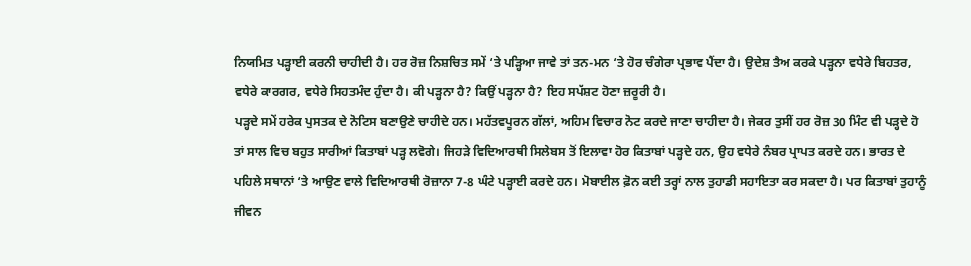ਨਿਯਮਿਤ ਪੜ੍ਹਾਈ ਕਰਨੀ ਚਾਹੀਦੀ ਹੈ। ਹਰ ਰੋਜ਼ ਨਿਸ਼ਚਿਤ ਸਮੇਂ ‘ਤੇ ਪੜ੍ਹਿਆ ਜਾਵੇ ਤਾਂ ਤਨ-ਮਨ ‘ਤੇ ਹੋਰ ਚੰਗੇਰਾ ਪ੍ਰਭਾਵ ਪੈਂਦਾ ਹੈ। ਉਦੇਸ਼ ਤੈਅ ਕਰਕੇ ਪੜ੍ਹਨਾ ਵਧੇਰੇ ਬਿਹਤਰ, ਵਧੇਰੇ ਕਾਰਗਰ, ਵਧੇਰੇ ਸਿਹਤਮੰਦ ਹੁੰਦਾ ਹੈ। ਕੀ ਪੜ੍ਹਨਾ ਹੈ? ਕਿਉਂ ਪੜ੍ਹਨਾ ਹੈ? ਇਹ ਸਪੱਸ਼ਟ ਹੋਣਾ ਜ਼ਰੂਰੀ ਹੈ।
ਪੜ੍ਹਦੇ ਸਮੇਂ ਹਰੇਕ ਪੁਸਤਕ ਦੇ ਨੋਟਿਸ ਬਣਾਉਣੇ ਚਾਹੀਦੇ ਹਨ। ਮਹੱਤਵਪੂਰਨ ਗੱਲਾਂ, ਅਹਿਮ ਵਿਚਾਰ ਨੋਟ ਕਰਦੇ ਜਾਣਾ ਚਾਹੀਦਾ ਹੈ। ਜੇਕਰ ਤੁਸੀਂ ਹਰ ਰੋਜ਼ 30 ਮਿੰਟ ਵੀ ਪੜ੍ਹਦੇ ਹੋ ਤਾਂ ਸਾਲ ਵਿਚ ਬਹੁਤ ਸਾਰੀਆਂ ਕਿਤਾਬਾਂ ਪੜ੍ਹ ਲਵੋਗੇ। ਜਿਹੜੇ ਵਿਦਿਆਰਥੀ ਸਿਲੇਬਸ ਤੋਂ ਇਲਾਵਾ ਹੋਰ ਕਿਤਾਬਾਂ ਪੜ੍ਹਦੇ ਹਨ, ਉਹ ਵਧੇਰੇ ਨੰਬਰ ਪ੍ਰਾਪਤ ਕਰਦੇ ਹਨ। ਭਾਰਤ ਦੇ ਪਹਿਲੇ ਸਥਾਨਾਂ ‘ਤੇ ਆਉਣ ਵਾਲੇ ਵਿਦਿਆਰਥੀ ਰੋਜ਼ਾਨਾ 7-8 ਘੰਟੇ ਪੜ੍ਹਾਈ ਕਰਦੇ ਹਨ। ਮੋਬਾਈਲ ਫ਼ੋਨ ਕਈ ਤਰ੍ਹਾਂ ਨਾਲ ਤੁਹਾਡੀ ਸਹਾਇਤਾ ਕਰ ਸਕਦਾ ਹੈ। ਪਰ ਕਿਤਾਬਾਂ ਤੁਹਾਨੂੰ ਜੀਵਨ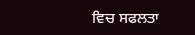ਵਿਚ ਸਫਲਤਾ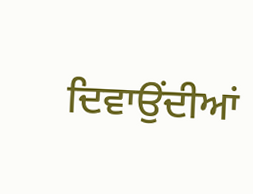ਦਿਵਾਉਂਦੀਆਂ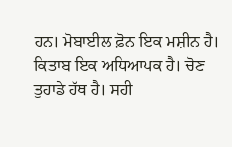ਹਨ। ਮੋਬਾਈਲ ਫ਼ੋਨ ਇਕ ਮਸ਼ੀਨ ਹੈ। ਕਿਤਾਬ ਇਕ ਅਧਿਆਪਕ ਹੈ। ਚੋਣ ਤੁਹਾਡੇ ਹੱਥ ਹੈ। ਸਹੀ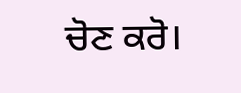ਚੋਣ ਕਰੋ।